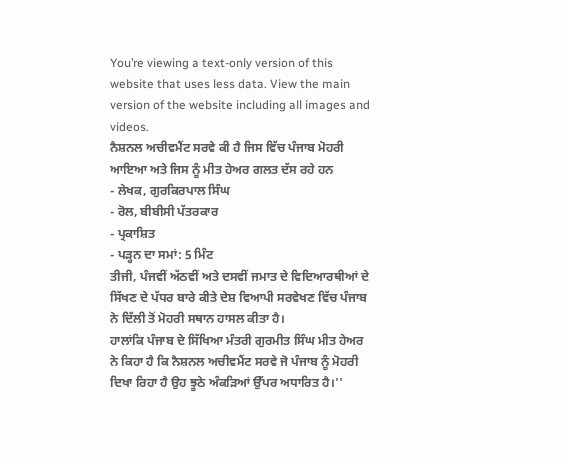You’re viewing a text-only version of this website that uses less data. View the main version of the website including all images and videos.
ਨੈਸ਼ਨਲ ਅਚੀਵਮੈਂਟ ਸਰਵੇ ਕੀ ਹੈ ਜਿਸ ਵਿੱਚ ਪੰਜਾਬ ਮੋਹਰੀ ਆਇਆ ਅਤੇ ਜਿਸ ਨੂੰ ਮੀਤ ਹੇਅਰ ਗਲਤ ਦੱਸ ਰਹੇ ਹਨ
- ਲੇਖਕ, ਗੁਰਕਿਰਪਾਲ ਸਿੰਘ
- ਰੋਲ, ਬੀਬੀਸੀ ਪੱਤਰਕਾਰ
- ਪ੍ਰਕਾਸ਼ਿਤ
- ਪੜ੍ਹਨ ਦਾ ਸਮਾਂ: 5 ਮਿੰਟ
ਤੀਜੀ, ਪੰਜਵੀਂ ਅੱਠਵੀਂ ਅਤੇ ਦਸਵੀਂ ਜਮਾਤ ਦੇ ਵਿਦਿਆਰਥੀਆਂ ਦੇ ਸਿੱਖਣ ਦੇ ਪੱਧਰ ਬਾਰੇ ਕੀਤੇ ਦੇਸ਼ ਵਿਆਪੀ ਸਰਵੇਖਣ ਵਿੱਚ ਪੰਜਾਬ ਨੇ ਦਿੱਲੀ ਤੋਂ ਮੋਹਰੀ ਸਥਾਨ ਹਾਸਲ ਕੀਤਾ ਹੈ।
ਹਾਲਾਂਕਿ ਪੰਜਾਬ ਦੇ ਸਿੱਖਿਆ ਮੰਤਰੀ ਗੁਰਮੀਤ ਸਿੰਘ ਮੀਤ ਹੇਅਰ ਨੇ ਕਿਹਾ ਹੈ ਕਿ ਨੈਸ਼ਨਲ ਅਚੀਵਮੈਂਟ ਸਰਵੇ ਜੋ ਪੰਜਾਬ ਨੂੰ ਮੋਹਰੀ ਦਿਖਾ ਰਿਹਾ ਹੈ ਉਹ ਝੂਠੇ ਅੰਕੜਿਆਂ ਉੱਪਰ ਅਧਾਰਿਤ ਹੈ।''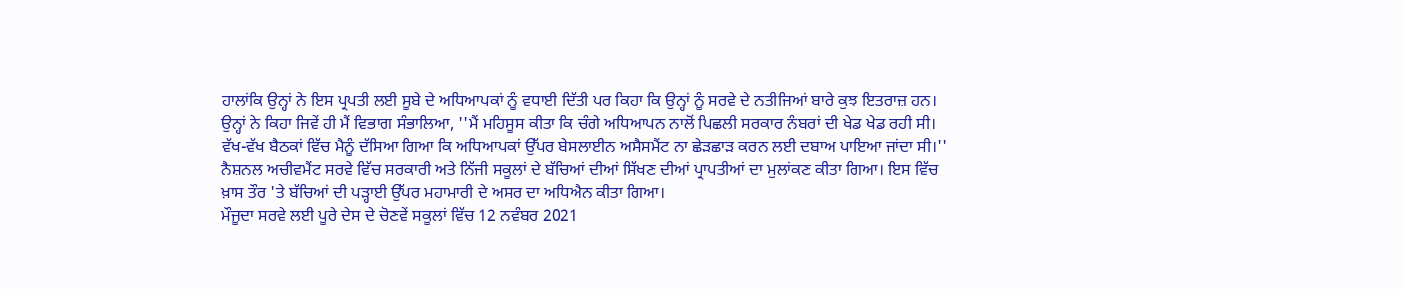ਹਾਲਾਂਕਿ ਉਨ੍ਹਾਂ ਨੇ ਇਸ ਪ੍ਰਪਤੀ ਲਈ ਸੂਬੇ ਦੇ ਅਧਿਆਪਕਾਂ ਨੂੰ ਵਧਾਈ ਦਿੱਤੀ ਪਰ ਕਿਹਾ ਕਿ ਉਨ੍ਹਾਂ ਨੂੰ ਸਰਵੇ ਦੇ ਨਤੀਜਿਆਂ ਬਾਰੇ ਕੁਝ ਇਤਰਾਜ਼ ਹਨ।
ਉਨ੍ਹਾਂ ਨੇ ਕਿਹਾ ਜਿਵੇਂ ਹੀ ਮੈਂ ਵਿਭਾਗ ਸੰਭਾਲਿਆ, ''ਮੈਂ ਮਹਿਸੂਸ ਕੀਤਾ ਕਿ ਚੰਗੇ ਅਧਿਆਪਨ ਨਾਲੋਂ ਪਿਛਲੀ ਸਰਕਾਰ ਨੰਬਰਾਂ ਦੀ ਖੇਡ ਖੇਡ ਰਹੀ ਸੀ। ਵੱਖ-ਵੱਖ ਬੈਠਕਾਂ ਵਿੱਚ ਮੈਨੂੰ ਦੱਸਿਆ ਗਿਆ ਕਿ ਅਧਿਆਪਕਾਂ ਉੱਪਰ ਬੇਸਲਾਈਨ ਅਸੈਸਮੈਂਟ ਨਾ ਛੇੜਛਾੜ ਕਰਨ ਲਈ ਦਬਾਅ ਪਾਇਆ ਜਾਂਦਾ ਸੀ।''
ਨੈਸ਼ਨਲ ਅਚੀਵਮੈਂਟ ਸਰਵੇ ਵਿੱਚ ਸਰਕਾਰੀ ਅਤੇ ਨਿੱਜੀ ਸਕੂਲਾਂ ਦੇ ਬੱਚਿਆਂ ਦੀਆਂ ਸਿੱਖਣ ਦੀਆਂ ਪ੍ਰਾਪਤੀਆਂ ਦਾ ਮੁਲਾਂਕਣ ਕੀਤਾ ਗਿਆ। ਇਸ ਵਿੱਚ ਖ਼ਾਸ ਤੌਰ 'ਤੇ ਬੱਚਿਆਂ ਦੀ ਪੜ੍ਹਾਈ ਉੱਪਰ ਮਹਾਮਾਰੀ ਦੇ ਅਸਰ ਦਾ ਅਧਿਐਨ ਕੀਤਾ ਗਿਆ।
ਮੌਜੂਦਾ ਸਰਵੇ ਲਈ ਪੂਰੇ ਦੇਸ ਦੇ ਚੋਣਵੇਂ ਸਕੂਲਾਂ ਵਿੱਚ 12 ਨਵੰਬਰ 2021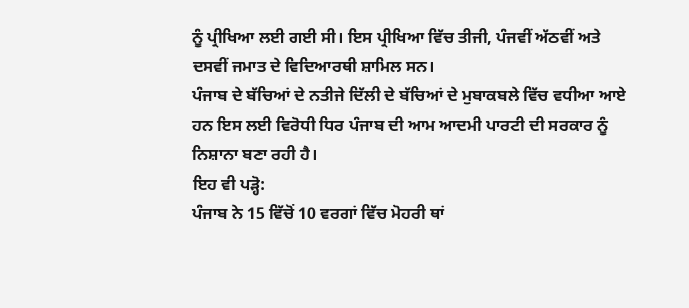ਨੂੰ ਪ੍ਰੀਖਿਆ ਲਈ ਗਈ ਸੀ। ਇਸ ਪ੍ਰੀਖਿਆ ਵਿੱਚ ਤੀਜੀ, ਪੰਜਵੀਂ ਅੱਠਵੀਂ ਅਤੇ ਦਸਵੀਂ ਜਮਾਤ ਦੇ ਵਿਦਿਆਰਥੀ ਸ਼ਾਮਿਲ ਸਨ।
ਪੰਜਾਬ ਦੇ ਬੱਚਿਆਂ ਦੇ ਨਤੀਜੇ ਦਿੱਲੀ ਦੇ ਬੱਚਿਆਂ ਦੇ ਮੁਬਾਕਬਲੇ ਵਿੱਚ ਵਧੀਆ ਆਏ ਹਨ ਇਸ ਲਈ ਵਿਰੋਧੀ ਧਿਰ ਪੰਜਾਬ ਦੀ ਆਮ ਆਦਮੀ ਪਾਰਟੀ ਦੀ ਸਰਕਾਰ ਨੂੰ ਨਿਸ਼ਾਨਾ ਬਣਾ ਰਹੀ ਹੈ।
ਇਹ ਵੀ ਪੜ੍ਹੋ:
ਪੰਜਾਬ ਨੇ 15 ਵਿੱਚੋਂ 10 ਵਰਗਾਂ ਵਿੱਚ ਮੋਹਰੀ ਥਾਂ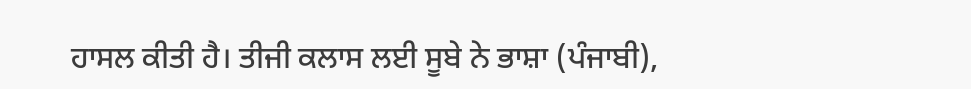ਹਾਸਲ ਕੀਤੀ ਹੈ। ਤੀਜੀ ਕਲਾਸ ਲਈ ਸੂਬੇ ਨੇ ਭਾਸ਼ਾ (ਪੰਜਾਬੀ),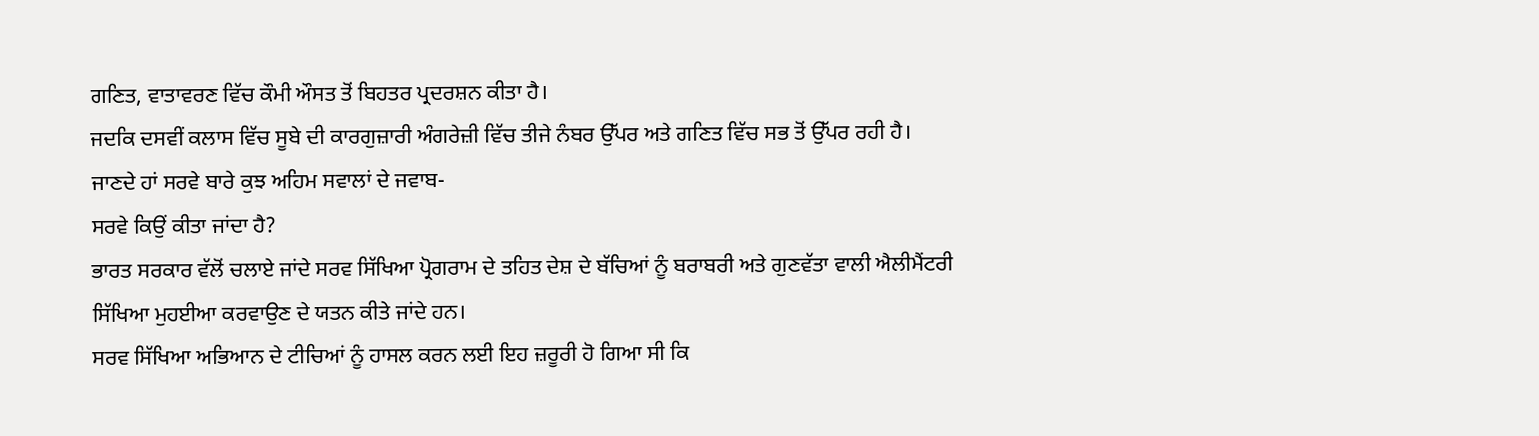ਗਣਿਤ, ਵਾਤਾਵਰਣ ਵਿੱਚ ਕੌਮੀ ਔਸਤ ਤੋਂ ਬਿਹਤਰ ਪ੍ਰਦਰਸ਼ਨ ਕੀਤਾ ਹੈ।
ਜਦਕਿ ਦਸਵੀਂ ਕਲਾਸ ਵਿੱਚ ਸੂਬੇ ਦੀ ਕਾਰਗੁਜ਼ਾਰੀ ਅੰਗਰੇਜ਼ੀ ਵਿੱਚ ਤੀਜੇ ਨੰਬਰ ਉੱਪਰ ਅਤੇ ਗਣਿਤ ਵਿੱਚ ਸਭ ਤੋਂ ਉੱਪਰ ਰਹੀ ਹੈ।
ਜਾਣਦੇ ਹਾਂ ਸਰਵੇ ਬਾਰੇ ਕੁਝ ਅਹਿਮ ਸਵਾਲਾਂ ਦੇ ਜਵਾਬ-
ਸਰਵੇ ਕਿਉਂ ਕੀਤਾ ਜਾਂਦਾ ਹੈ?
ਭਾਰਤ ਸਰਕਾਰ ਵੱਲੋਂ ਚਲਾਏ ਜਾਂਦੇ ਸਰਵ ਸਿੱਖਿਆ ਪ੍ਰੋਗਰਾਮ ਦੇ ਤਹਿਤ ਦੇਸ਼ ਦੇ ਬੱਚਿਆਂ ਨੂੰ ਬਰਾਬਰੀ ਅਤੇ ਗੁਣਵੱਤਾ ਵਾਲੀ ਐਲੀਮੈਂਟਰੀ ਸਿੱਖਿਆ ਮੁਹਈਆ ਕਰਵਾਉਣ ਦੇ ਯਤਨ ਕੀਤੇ ਜਾਂਦੇ ਹਨ।
ਸਰਵ ਸਿੱਖਿਆ ਅਭਿਆਨ ਦੇ ਟੀਚਿਆਂ ਨੂੰ ਹਾਸਲ ਕਰਨ ਲਈ ਇਹ ਜ਼ਰੂਰੀ ਹੋ ਗਿਆ ਸੀ ਕਿ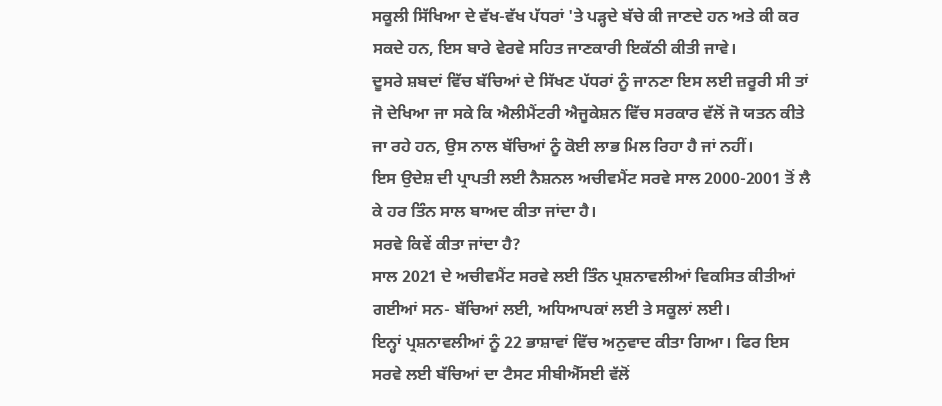ਸਕੂਲੀ ਸਿੱਖਿਆ ਦੇ ਵੱਖ-ਵੱਖ ਪੱਧਰਾਂ 'ਤੇ ਪੜ੍ਹਦੇ ਬੱਚੇ ਕੀ ਜਾਣਦੇ ਹਨ ਅਤੇ ਕੀ ਕਰ ਸਕਦੇ ਹਨ, ਇਸ ਬਾਰੇ ਵੇਰਵੇ ਸਹਿਤ ਜਾਣਕਾਰੀ ਇਕੱਠੀ ਕੀਤੀ ਜਾਵੇ।
ਦੂਸਰੇ ਸ਼ਬਦਾਂ ਵਿੱਚ ਬੱਚਿਆਂ ਦੇ ਸਿੱਖਣ ਪੱਧਰਾਂ ਨੂੰ ਜਾਨਣਾ ਇਸ ਲਈ ਜ਼ਰੂਰੀ ਸੀ ਤਾਂ ਜੋ ਦੇਖਿਆ ਜਾ ਸਕੇ ਕਿ ਐਲੀਮੈਂਟਰੀ ਐਜੂਕੇਸ਼ਨ ਵਿੱਚ ਸਰਕਾਰ ਵੱਲੋਂ ਜੋ ਯਤਨ ਕੀਤੇ ਜਾ ਰਹੇ ਹਨ, ਉਸ ਨਾਲ ਬੱਚਿਆਂ ਨੂੰ ਕੋਈ ਲਾਭ ਮਿਲ ਰਿਹਾ ਹੈ ਜਾਂ ਨਹੀਂ।
ਇਸ ਉਦੇਸ਼ ਦੀ ਪ੍ਰਾਪਤੀ ਲਈ ਨੈਸ਼ਨਲ ਅਚੀਵਮੈਂਟ ਸਰਵੇ ਸਾਲ 2000-2001 ਤੋਂ ਲੈ ਕੇ ਹਰ ਤਿੰਨ ਸਾਲ ਬਾਅਦ ਕੀਤਾ ਜਾਂਦਾ ਹੈ।
ਸਰਵੇ ਕਿਵੇਂ ਕੀਤਾ ਜਾਂਦਾ ਹੈ?
ਸਾਲ 2021 ਦੇ ਅਚੀਵਮੈਂਟ ਸਰਵੇ ਲਈ ਤਿੰਨ ਪ੍ਰਸ਼ਨਾਵਲੀਆਂ ਵਿਕਸਿਤ ਕੀਤੀਆਂ ਗਈਆਂ ਸਨ- ਬੱਚਿਆਂ ਲਈ, ਅਧਿਆਪਕਾਂ ਲਈ ਤੇ ਸਕੂਲਾਂ ਲਈ।
ਇਨ੍ਹਾਂ ਪ੍ਰਸ਼ਨਾਵਲੀਆਂ ਨੂੰ 22 ਭਾਸ਼ਾਵਾਂ ਵਿੱਚ ਅਨੁਵਾਦ ਕੀਤਾ ਗਿਆ। ਫਿਰ ਇਸ ਸਰਵੇ ਲਈ ਬੱਚਿਆਂ ਦਾ ਟੈਸਟ ਸੀਬੀਐੱਸਈ ਵੱਲੋਂ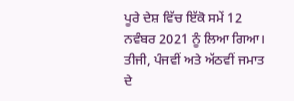ਪੂਰੇ ਦੇਸ਼ ਵਿੱਚ ਇੱਕੋ ਸਮੇਂ 12 ਨਵੰਬਰ 2021 ਨੂੰ ਲਿਆ ਗਿਆ।
ਤੀਜੀ, ਪੰਜਵੀਂ ਅਤੇ ਅੱਠਵੀਂ ਜਮਾਤ ਦੇ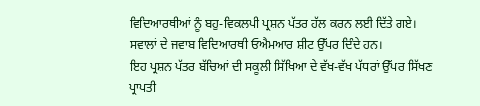ਵਿਦਿਆਰਥੀਆਂ ਨੂੰ ਬਹੁ-ਵਿਕਲਪੀ ਪ੍ਰਸ਼ਨ ਪੱਤਰ ਹੱਲ ਕਰਨ ਲਈ ਦਿੱਤੇ ਗਏ। ਸਵਾਲਾਂ ਦੇ ਜਵਾਬ ਵਿਦਿਆਰਥੀ ਓਐਮਆਰ ਸ਼ੀਟ ਉੱਪਰ ਦਿੰਦੇ ਹਨ।
ਇਹ ਪ੍ਰਸ਼ਨ ਪੱਤਰ ਬੱਚਿਆਂ ਦੀ ਸਕੂਲੀ ਸਿੱਖਿਆ ਦੇ ਵੱਖ-ਵੱਖ ਪੱਧਰਾਂ ਉੱਪਰ ਸਿੱਖਣ ਪ੍ਰਾਪਤੀ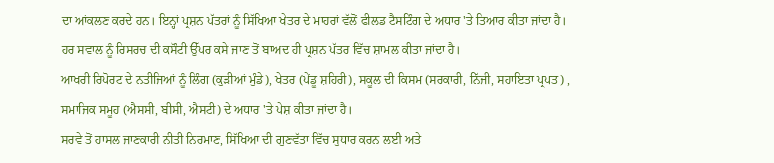ਦਾ ਆਂਕਲਣ ਕਰਦੇ ਹਨ। ਇਨ੍ਹਾਂ ਪ੍ਰਸ਼ਨ ਪੱਤਰਾਂ ਨੂੰ ਸਿੱਖਿਆ ਖੇਤਰ ਦੇ ਮਾਹਰਾਂ ਵੱਲੋਂ ਫੀਲਡ ਟੈਸਟਿੰਗ ਦੇ ਅਧਾਰ 'ਤੇ ਤਿਆਰ ਕੀਤਾ ਜਾਂਦਾ ਹੈ।
ਹਰ ਸਵਾਲ ਨੂੰ ਰਿਸਰਚ ਦੀ ਕਸੌਟੀ ਉੱਪਰ ਕਸੇ ਜਾਣ ਤੋਂ ਬਾਅਦ ਹੀ ਪ੍ਰਸ਼ਨ ਪੱਤਰ ਵਿੱਚ ਸ਼ਾਮਲ ਕੀਤਾ ਜਾਂਦਾ ਹੈ।
ਆਖਰੀ ਰਿਪੋਰਟ ਦੇ ਨਤੀਜਿਆਂ ਨੂੰ ਲਿੰਗ (ਕੁੜੀਆਂ ਮੁੰਡੇ), ਖੇਤਰ (ਪੇਂਡੂ ਸ਼ਹਿਰੀ), ਸਕੂਲ ਦੀ ਕਿਸਮ (ਸਰਕਾਰੀ, ਨਿੱਜੀ, ਸਹਾਇਤਾ ਪ੍ਰਪਤ) , ਸਮਾਜਿਕ ਸਮੂਹ (ਐਸਸੀ, ਬੀਸੀ, ਐਸਟੀ) ਦੇ ਅਧਾਰ 'ਤੇ ਪੇਸ਼ ਕੀਤਾ ਜਾਂਦਾ ਹੈ।
ਸਰਵੇ ਤੋਂ ਹਾਸਲ ਜਾਣਕਾਰੀ ਨੀਤੀ ਨਿਰਮਾਣ, ਸਿੱਖਿਆ ਦੀ ਗੁਣਵੱਤਾ ਵਿੱਚ ਸੁਧਾਰ ਕਰਨ ਲਈ ਅਤੇ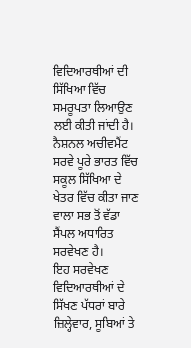ਵਿਦਿਆਰਥੀਆਂ ਦੀ ਸਿੱਖਿਆ ਵਿੱਚ ਸਮਰੂਪਤਾ ਲਿਆਉਣ ਲਈ ਕੀਤੀ ਜਾਂਦੀ ਹੈ।
ਨੈਸ਼ਨਲ ਅਚੀਵਮੈਂਟ ਸਰਵੇ ਪੂਰੇ ਭਾਰਤ ਵਿੱਚ ਸਕੂਲ ਸਿੱਖਿਆ ਦੇ ਖੇਤਰ ਵਿੱਚ ਕੀਤਾ ਜਾਣ ਵਾਲਾ ਸਭ ਤੋਂ ਵੱਡਾ ਸੈਂਪਲ ਅਧਾਰਿਤ ਸਰਵੇਖਣ ਹੈ।
ਇਹ ਸਰਵੇਖਣ ਵਿਦਿਆਰਥੀਆਂ ਦੇ ਸਿੱਖਣ ਪੱਧਰਾਂ ਬਾਰੇ ਜ਼ਿਲ੍ਹੇਵਾਰ, ਸੂਬਿਆਂ ਤੇ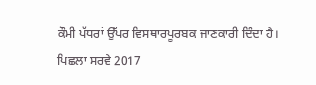ਕੌਮੀ ਪੱਧਰਾਂ ਉੱਪਰ ਵਿਸਥਾਰਪੂਰਬਕ ਜਾਣਕਾਰੀ ਦਿੰਦਾ ਹੈ।
ਪਿਛਲਾ ਸਰਵੇ 2017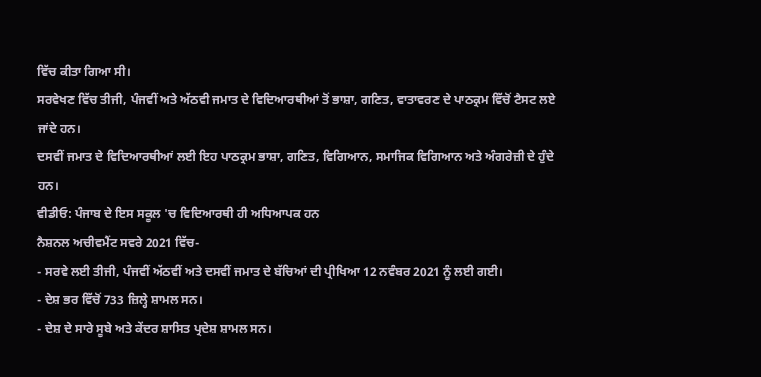ਵਿੱਚ ਕੀਤਾ ਗਿਆ ਸੀ।
ਸਰਵੇਖਣ ਵਿੱਚ ਤੀਜੀ, ਪੰਜਵੀਂ ਅਤੇ ਅੱਠਵੀ ਜਮਾਤ ਦੇ ਵਿਦਿਆਰਥੀਆਂ ਤੋਂ ਭਾਸ਼ਾ, ਗਣਿਤ, ਵਾਤਾਵਰਣ ਦੇ ਪਾਠਕ੍ਰਮ ਵਿੱਚੋਂ ਟੈਸਟ ਲਏ ਜਾਂਦੇ ਹਨ।
ਦਸਵੀਂ ਜਮਾਤ ਦੇ ਵਿਦਿਆਰਥੀਆਂ ਲਈ ਇਹ ਪਾਠਕ੍ਰਮ ਭਾਸ਼ਾ, ਗਣਿਤ, ਵਿਗਿਆਨ, ਸਮਾਜਿਕ ਵਿਗਿਆਨ ਅਤੇ ਅੰਗਰੇਜ਼ੀ ਦੇ ਹੁੰਦੇ ਹਨ।
ਵੀਡੀਓ: ਪੰਜਾਬ ਦੇ ਇਸ ਸਕੂਲ 'ਚ ਵਿਦਿਆਰਥੀ ਹੀ ਅਧਿਆਪਕ ਹਨ
ਨੈਸ਼ਨਲ ਅਚੀਵਮੈਂਟ ਸਵਰੇ 2021 ਵਿੱਚ-
- ਸਰਵੇ ਲਈ ਤੀਜੀ, ਪੰਜਵੀਂ ਅੱਠਵੀਂ ਅਤੇ ਦਸਵੀਂ ਜਮਾਤ ਦੇ ਬੱਚਿਆਂ ਦੀ ਪ੍ਰੀਖਿਆ 12 ਨਵੰਬਰ 2021 ਨੂੰ ਲਈ ਗਈ।
- ਦੇਸ਼ ਭਰ ਵਿੱਚੋਂ 733 ਜ਼ਿਲ੍ਹੇ ਸ਼ਾਮਲ ਸਨ।
- ਦੇਸ਼ ਦੇ ਸਾਰੇ ਸੂਬੇ ਅਤੇ ਕੇਂਦਰ ਸ਼ਾਸਿਤ ਪ੍ਰਦੇਸ਼ ਸ਼ਾਮਲ ਸਨ।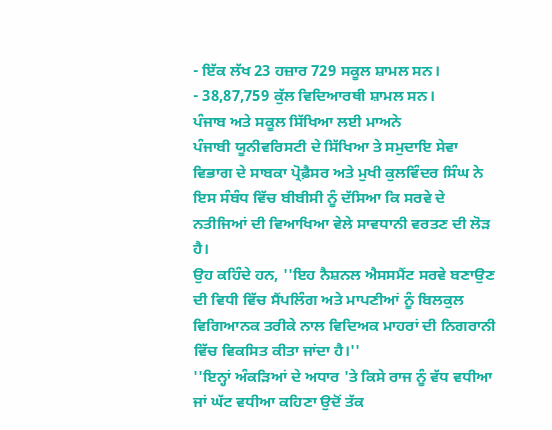- ਇੱਕ ਲੱਖ 23 ਹਜ਼ਾਰ 729 ਸਕੂਲ ਸ਼ਾਮਲ ਸਨ।
- 38,87,759 ਕੁੱਲ ਵਿਦਿਆਰਥੀ ਸ਼ਾਮਲ ਸਨ।
ਪੰਜਾਬ ਅਤੇ ਸਕੂਲ ਸਿੱਖਿਆ ਲਈ ਮਾਅਨੇ
ਪੰਜਾਬੀ ਯੂਨੀਵਰਿਸਟੀ ਦੇ ਸਿੱਖਿਆ ਤੇ ਸਮੁਦਾਇ ਸੇਵਾ ਵਿਭਾਗ ਦੇ ਸਾਬਕਾ ਪ੍ਰੋਫ਼ੈਸਰ ਅਤੇ ਮੁਖੀ ਕੁਲਵਿੰਦਰ ਸਿੰਘ ਨੇ ਇਸ ਸੰਬੰਧ ਵਿੱਚ ਬੀਬੀਸੀ ਨੂੰ ਦੱਸਿਆ ਕਿ ਸਰਵੇ ਦੇ ਨਤੀਜਿਆਂ ਦੀ ਵਿਆਖਿਆ ਵੇਲੇ ਸਾਵਧਾਨੀ ਵਰਤਣ ਦੀ ਲੋੜ ਹੈ।
ਉਹ ਕਹਿੰਦੇ ਹਨ, ''ਇਹ ਨੈਸ਼ਨਲ ਐਸਸਮੈਂਟ ਸਰਵੇ ਬਣਾਉਣ ਦੀ ਵਿਧੀ ਵਿੱਚ ਸੈਂਪਲਿੰਗ ਅਤੇ ਮਾਪਣੀਆਂ ਨੂੰ ਬਿਲਕੁਲ ਵਿਗਿਆਨਕ ਤਰੀਕੇ ਨਾਲ ਵਿਦਿਅਕ ਮਾਹਰਾਂ ਦੀ ਨਿਗਰਾਨੀ ਵਿੱਚ ਵਿਕਸਿਤ ਕੀਤਾ ਜਾਂਦਾ ਹੈ।''
''ਇਨ੍ਹਾਂ ਅੰਕੜਿਆਂ ਦੇ ਅਧਾਰ 'ਤੇ ਕਿਸੇ ਰਾਜ ਨੂੰ ਵੱਧ ਵਧੀਆ ਜਾਂ ਘੱਟ ਵਧੀਆ ਕਹਿਣਾ ਉਦੋਂ ਤੱਕ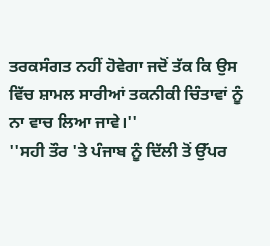ਤਰਕਸੰਗਤ ਨਹੀਂ ਹੋਵੇਗਾ ਜਦੋਂ ਤੱਕ ਕਿ ਉਸ ਵਿੱਚ ਸ਼ਾਮਲ ਸਾਰੀਆਂ ਤਕਨੀਕੀ ਚਿੰਤਾਵਾਂ ਨੂੰ ਨਾ ਵਾਚ ਲਿਆ ਜਾਵੇ।''
''ਸਹੀ ਤੌਰ 'ਤੇ ਪੰਜਾਬ ਨੂੰ ਦਿੱਲੀ ਤੋਂ ਉੱਪਰ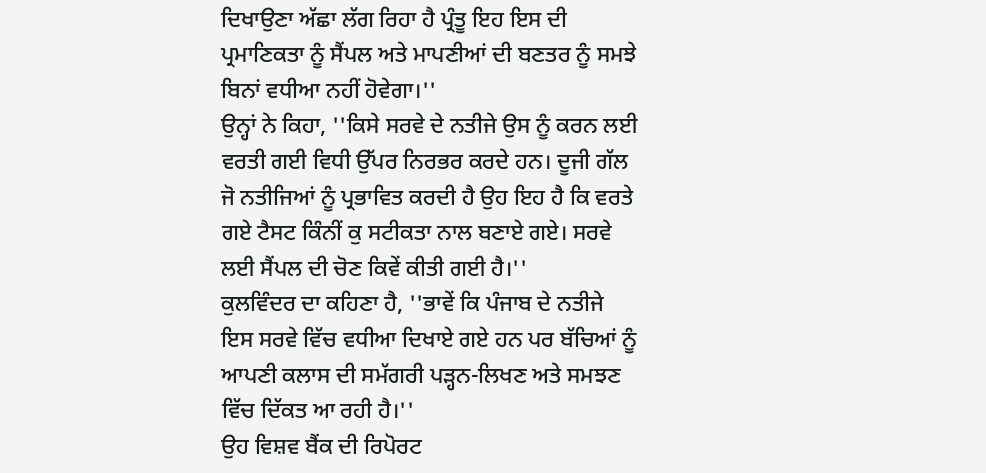ਦਿਖਾਉਣਾ ਅੱਛਾ ਲੱਗ ਰਿਹਾ ਹੈ ਪ੍ਰੰਤੂ ਇਹ ਇਸ ਦੀ ਪ੍ਰਮਾਣਿਕਤਾ ਨੂੰ ਸੈਂਪਲ ਅਤੇ ਮਾਪਣੀਆਂ ਦੀ ਬਣਤਰ ਨੂੰ ਸਮਝੇ ਬਿਨਾਂ ਵਧੀਆ ਨਹੀਂ ਹੋਵੇਗਾ।''
ਉਨ੍ਹਾਂ ਨੇ ਕਿਹਾ, ''ਕਿਸੇ ਸਰਵੇ ਦੇ ਨਤੀਜੇ ਉਸ ਨੂੰ ਕਰਨ ਲਈ ਵਰਤੀ ਗਈ ਵਿਧੀ ਉੱਪਰ ਨਿਰਭਰ ਕਰਦੇ ਹਨ। ਦੂਜੀ ਗੱਲ ਜੋ ਨਤੀਜਿਆਂ ਨੂੰ ਪ੍ਰਭਾਵਿਤ ਕਰਦੀ ਹੈ ਉਹ ਇਹ ਹੈ ਕਿ ਵਰਤੇ ਗਏ ਟੈਸਟ ਕਿੰਨੀਂ ਕੁ ਸਟੀਕਤਾ ਨਾਲ ਬਣਾਏ ਗਏ। ਸਰਵੇ ਲਈ ਸੈਂਪਲ ਦੀ ਚੋਣ ਕਿਵੇਂ ਕੀਤੀ ਗਈ ਹੈ।''
ਕੁਲਵਿੰਦਰ ਦਾ ਕਹਿਣਾ ਹੈ, ''ਭਾਵੇਂ ਕਿ ਪੰਜਾਬ ਦੇ ਨਤੀਜੇ ਇਸ ਸਰਵੇ ਵਿੱਚ ਵਧੀਆ ਦਿਖਾਏ ਗਏ ਹਨ ਪਰ ਬੱਚਿਆਂ ਨੂੰ ਆਪਣੀ ਕਲਾਸ ਦੀ ਸਮੱਗਰੀ ਪੜ੍ਹਨ-ਲਿਖਣ ਅਤੇ ਸਮਝਣ ਵਿੱਚ ਦਿੱਕਤ ਆ ਰਹੀ ਹੈ।''
ਉਹ ਵਿਸ਼ਵ ਬੈਂਕ ਦੀ ਰਿਪੋਰਟ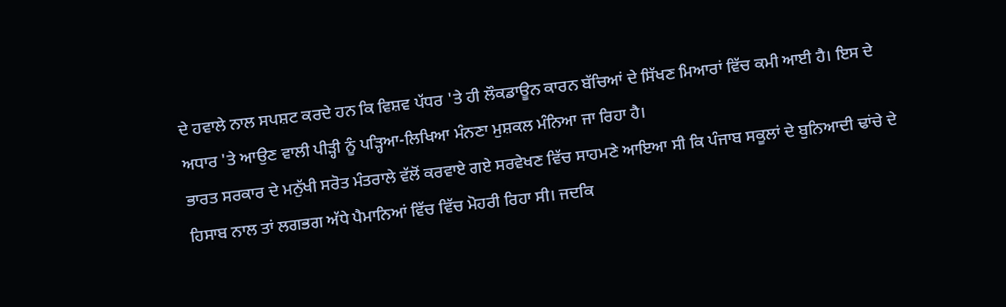ਦੇ ਹਵਾਲੇ ਨਾਲ ਸਪਸ਼ਟ ਕਰਦੇ ਹਨ ਕਿ ਵਿਸ਼ਵ ਪੱਧਰ 'ਤੇ ਹੀ ਲੌਕਡਾਊਨ ਕਾਰਨ ਬੱਚਿਆਂ ਦੇ ਸਿੱਖਣ ਮਿਆਰਾਂ ਵਿੱਚ ਕਮੀ ਆਈ ਹੈ। ਇਸ ਦੇ ਅਧਾਰ 'ਤੇ ਆਉਣ ਵਾਲੀ ਪੀੜ੍ਹੀ ਨੂੰ ਪੜ੍ਹਿਆ-ਲਿਖਿਆ ਮੰਨਣਾ ਮੁਸ਼ਕਲ ਮੰਨਿਆ ਜਾ ਰਿਹਾ ਹੈ।
ਭਾਰਤ ਸਰਕਾਰ ਦੇ ਮਨੁੱਖੀ ਸਰੋਤ ਮੰਤਰਾਲੇ ਵੱਲੋਂ ਕਰਵਾਏ ਗਏ ਸਰਵੇਖਣ ਵਿੱਚ ਸਾਹਮਣੇ ਆਇਆ ਸੀ ਕਿ ਪੰਜਾਬ ਸਕੂਲਾਂ ਦੇ ਬੁਨਿਆਦੀ ਢਾਂਚੇ ਦੇ ਹਿਸਾਬ ਨਾਲ ਤਾਂ ਲਗਭਗ ਅੱਧੇ ਪੈਮਾਨਿਆਂ ਵਿੱਚ ਵਿੱਚ ਮੋਹਰੀ ਰਿਹਾ ਸੀ। ਜਦਕਿ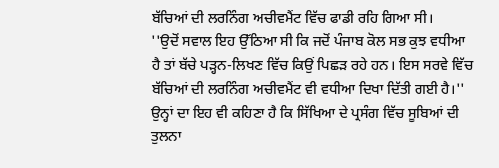ਬੱਚਿਆਂ ਦੀ ਲਰਨਿੰਗ ਅਚੀਵਮੈਂਟ ਵਿੱਚ ਫਾਡੀ ਰਹਿ ਗਿਆ ਸੀ।
''ਉਦੋਂ ਸਵਾਲ ਇਹ ਉੱਠਿਆ ਸੀ ਕਿ ਜਦੋਂ ਪੰਜਾਬ ਕੋਲ ਸਭ ਕੁਝ ਵਧੀਆ ਹੈ ਤਾਂ ਬੱਚੇ ਪੜ੍ਹਨ-ਲਿਖਣ ਵਿੱਚ ਕਿਉਂ ਪਿਛੜ ਰਹੇ ਹਨ। ਇਸ ਸਰਵੇ ਵਿੱਚ ਬੱਚਿਆਂ ਦੀ ਲਰਨਿੰਗ ਅਚੀਵਮੈਂਟ ਵੀ ਵਧੀਆ ਦਿਖਾ ਦਿੱਤੀ ਗਈ ਹੈ।''
ਉਨ੍ਹਾਂ ਦਾ ਇਹ ਵੀ ਕਹਿਣਾ ਹੈ ਕਿ ਸਿੱਖਿਆ ਦੇ ਪ੍ਰਸੰਗ ਵਿੱਚ ਸੂਬਿਆਂ ਦੀ ਤੁਲਨਾ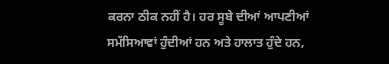ਕਰਨਾ ਠੀਕ ਨਹੀਂ ਹੈ। ਹਰ ਸੂਬੇ ਦੀਆਂ ਆਪਣੀਆਂ ਸਮੱਸਿਆਵਾਂ ਹੁੰਦੀਆਂ ਹਨ ਅਤੇ ਹਾਲਾਤ ਹੁੰਦੇ ਹਨ,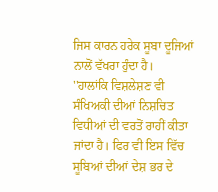ਜਿਸ ਕਾਰਨ ਹਰੇਕ ਸੂਬਾ ਦੂਜਿਆਂ ਨਾਲੋਂ ਵੱਖਰਾ ਹੁੰਦਾ ਹੈ।
''ਹਾਲਾਂਕਿ ਵਿਸ਼ਲੇਸ਼ਣ ਵੀ ਸੰਖਿਅਕੀ ਦੀਆਂ ਨਿਸ਼ਚਿਤ ਵਿਧੀਆਂ ਦੀ ਵਰਤੋਂ ਰਾਹੀਂ ਕੀਤਾ ਜਾਂਦਾ ਹੈ। ਫਿਰ ਵੀ ਇਸ ਵਿੱਚ ਸੂਬਿਆਂ ਦੀਆਂ ਦੇਸ਼ ਭਰ ਦੇ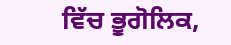ਵਿੱਚ ਭੂਗੋਲਿਕ,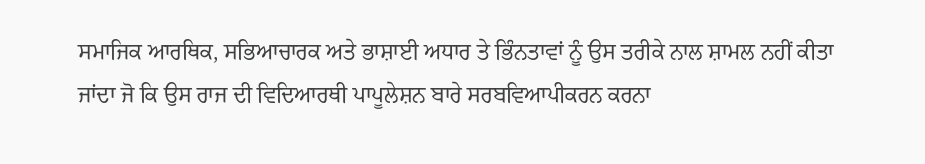ਸਮਾਜਿਕ ਆਰਥਿਕ, ਸਭਿਆਚਾਰਕ ਅਤੇ ਭਾਸ਼ਾਈ ਅਧਾਰ ਤੇ ਭਿੰਨਤਾਵਾਂ ਨੂੰ ਉਸ ਤਰੀਕੇ ਨਾਲ ਸ਼ਾਮਲ ਨਹੀਂ ਕੀਤਾ ਜਾਂਦਾ ਜੋ ਕਿ ਉਸ ਰਾਜ ਦੀ ਵਿਦਿਆਰਥੀ ਪਾਪੂਲੇਸ਼ਨ ਬਾਰੇ ਸਰਬਵਿਆਪੀਕਰਨ ਕਰਨਾ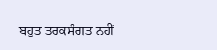ਬਹੁਤ ਤਰਕਸੰਗਤ ਨਹੀਂ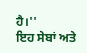ਹੈ।''
ਇਹ ਸੇਬਾਂ ਅਤੇ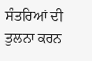ਸੰਤਰਿਆਂ ਦੀ ਤੁਲਨਾ ਕਰਨ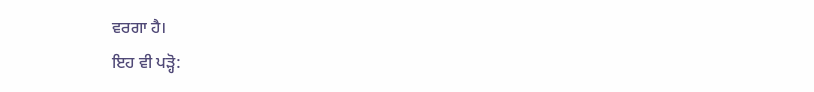ਵਰਗਾ ਹੈ।
ਇਹ ਵੀ ਪੜ੍ਹੋ: